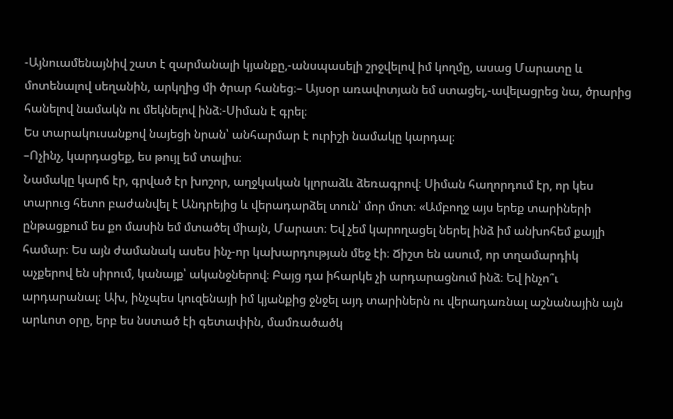-Այնուամենայնիվ շատ է զարմանալի կյանքը,-անսպասելի շրջվելով իմ կողմը, ասաց Մարատը և մոտենալով սեղանին, արկղից մի ծրար հանեց։– Այսօր առավոտյան եմ ստացել,-ավելացրեց նա, ծրարից հանելով նամակն ու մեկնելով ինձ։-Սիման է գրել։
Ես տարակուսանքով նայեցի նրան՝ անհարմար է ուրիշի նամակը կարդալ։
–Ոչինչ, կարդացեք, ես թույլ եմ տալիս։
Նամակը կարճ էր, գրված էր խոշոր, աղջկական կլորաձև ձեռագրով։ Սիման հաղորդում էր, որ կես տարուց հետո բաժանվել է Անդրեյից և վերադարձել տուն՝ մոր մոտ։ «Ամբողջ այս երեք տարիների ընթացքում ես քո մասին եմ մտածել միայն, Մարատ։ Եվ չեմ կարողացել ներել ինձ իմ անխոհեմ քայլի համար։ Ես այն ժամանակ ասես ինչ-որ կախարդության մեջ էի։ Ճիշտ են ասում, որ տղամարդիկ աչքերով են սիրում, կանայք՝ ականջներով։ Բայց դա իհարկե չի արդարացնում ինձ։ Եվ ինչո՞ւ արդարանալ։ Ախ, ինչպես կուզենայի իմ կյանքից ջնջել այդ տարիներն ու վերադառնալ աշնանային այն արևոտ օրը, երբ ես նստած էի գետափին, մամռածածկ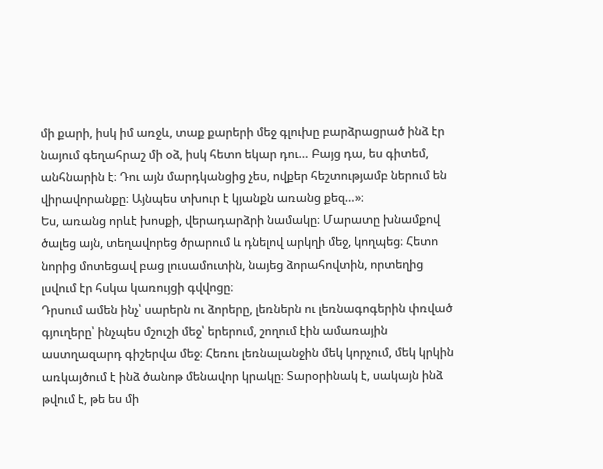մի քարի, իսկ իմ առջև, տաք քարերի մեջ գլուխը բարձրացրած ինձ էր նայում գեղահրաշ մի օձ, իսկ հետո եկար դու… Բայց դա, ես գիտեմ, անհնարին է։ Դու այն մարդկանցից չես, ովքեր հեշտությամբ ներում են վիրավորանքը։ Այնպես տխուր է կյանքն առանց քեզ…»։
Ես, առանց որևէ խոսքի, վերադարձրի նամակը։ Մարատը խնամքով ծալեց այն, տեղավորեց ծրարում և դնելով արկղի մեջ, կողպեց։ Հետո նորից մոտեցավ բաց լուսամուտին, նայեց ձորահովտին, որտեղից լսվում էր հսկա կառույցի գվվոցը։
Դրսում ամեն ինչ՝ սարերն ու ձորերը, լեռներն ու լեռնագոգերին փռված գյուղերը՝ ինչպես մշուշի մեջ՝ երերում, շողում էին ամառային աստղազարդ գիշերվա մեջ։ Հեռու լեռնալանջին մեկ կորչում, մեկ կրկին առկայծում է ինձ ծանոթ մենավոր կրակը։ Տարօրինակ է, սակայն ինձ թվում է, թե ես մի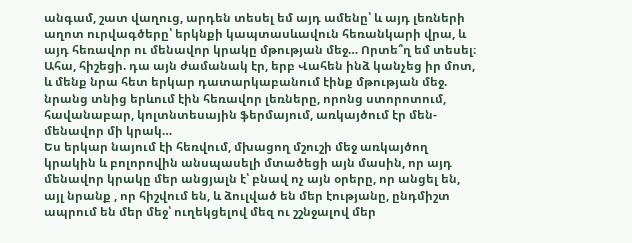անգամ, շատ վաղուց, արդեն տեսել եմ այդ ամենը՝ և այդ լեռների աղոտ ուրվագծերը՝ երկնքի կապտասևավուն հեռանկարի վրա, և այդ հեռավոր ու մենավոր կրակը մթության մեջ… Որտե՞ղ եմ տեսել։ Ահա, հիշեցի. դա այն ժամանակ էր, երբ Վահեն ինձ կանչեց իր մոտ, և մենք նրա հետ երկար դատարկաբանում էինք մթության մեջ. նրանց տնից երևում էին հեռավոր լեռները, որոնց ստորոտում, հավանաբար, կոլտնտեսային ֆերմայում, առկայծում էր մեն-մենավոր մի կրակ…
Ես երկար նայում էի հեռվում, մխացող մշուշի մեջ առկայծող կրակին և բոլորովին անսպասելի մտածեցի այն մասին, որ այդ մենավոր կրակը մեր անցյալն է՝ բնավ ոչ այն օրերը, որ անցել են, այլ նրանք , որ հիշվում են, և ձուլված են մեր էությանը, ընդմիշտ ապրում են մեր մեջ՝ ուղեկցելով մեզ ու շշնջալով մեր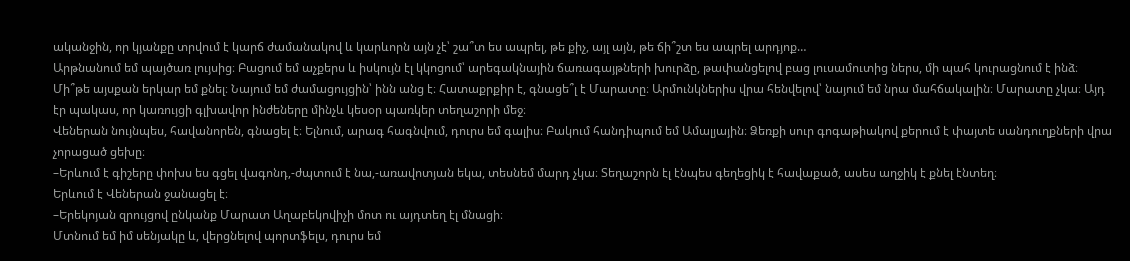ականջին, որ կյանքը տրվում է կարճ ժամանակով և կարևորն այն չէ՝ շա՞տ ես ապրել, թե քիչ, այլ այն, թե ճի՞շտ ես ապրել արդյոք…
Արթնանում եմ պայծառ լույսից։ Բացում եմ աչքերս և իսկույն էլ կկոցում՝ արեգակնային ճառագայթների խուրձը, թափանցելով բաց լուսամուտից ներս, մի պահ կուրացնում է ինձ։ Մի՞թե այսքան երկար եմ քնել։ Նայում եմ ժամացույցին՝ ինն անց է։ Հատաքրքիր է, գնացե՞լ է Մարատը։ Արմունկներիս վրա հենվելով՝ նայում եմ նրա մահճակալին։ Մարատը չկա։ Այդ էր պակաս, որ կառույցի գլխավոր ինժեները մինչև կեսօր պառկեր տեղաշորի մեջ։
Վեներան նույնպես, հավանորեն, գնացել է։ Ելնում, արագ հագնվում, դուրս եմ գալիս։ Բակում հանդիպում եմ Ամալյային։ Ձեռքի սուր գոգաթիակով քերում է փայտե սանդուղքների վրա չորացած ցեխը։
–Երևում է գիշերը փոխս ես գցել վագոնդ,-ժպտում է նա,-առավոտյան եկա, տեսնեմ մարդ չկա։ Տեղաշորն էլ էնպես գեղեցիկ է հավաքած, ասես աղջիկ է քնել էնտեղ։
Երևում է Վեներան ջանացել է։
–Երեկոյան զրույցով ընկանք Մարատ Աղաբեկովիչի մոտ ու այդտեղ էլ մնացի։
Մտնում եմ իմ սենյակը և, վերցնելով պորտֆելս, դուրս եմ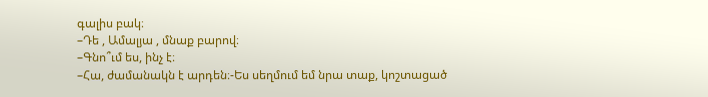գալիս բակ։
–Դե , Ամալյա , մնաք բարով։
–Գնո՞ւմ ես, ինչ է։
–Հա, ժամանակն է արդեն։-Ես սեղմում եմ նրա տաք, կոշտացած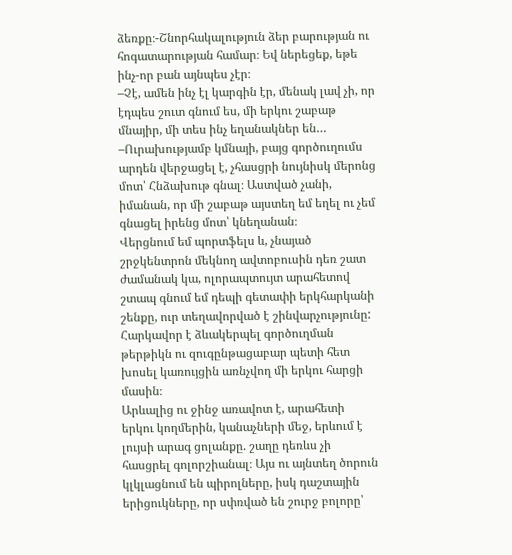ձեռքը։-Շնորհակալություն ձեր բարության ու հոգատարության համար։ Եվ ներեցեք, եթե ինչ-որ բան այնպես չէր։
–Չէ, ամեն ինչ էլ կարգին էր, մենակ լավ չի, որ էդպես շուտ գնում ես, մի երկու շաբաթ մնայիր, մի տես ինչ եղանակներ են…
–Ուրախությամբ կմնայի, բայց գործուղումս արդեն վերջացել է, չհասցրի նույնիսկ մերոնց մոտ՝ Հնձախութ գնալ։ Աստված չանի, իմանան, որ մի շաբաթ այստեղ եմ եղել ու չեմ գնացել իրենց մոտ՝ կնեղանան։
Վերցնում եմ պորտֆելս և, չնայած շրջկենտրոն մեկնող ավտոբուսին դեռ շատ ժամանակ կա, ոլորապտույտ արահետով շտապ գնում եմ դեպի գետափի երկհարկանի շենքը, ուր տեղավորված է շինվարչությունը: Հարկավոր է ձևակերպել գործուղման թերթիկն ու զուգընթացաբար պետի հետ խոսել կառույցին առնչվող մի երկու հարցի մասին։
Արևալից ու ջինջ առավոտ է, արահետի երկու կողմերին, կանաչների մեջ, երևում է լույսի արագ ցոլանքը. շաղը դեռևս չի հասցրել գոլորշիանալ։ Այս ու այնտեղ ծորուն կլկլացնում են պիրոլները, իսկ դաշտային երիցուկները, որ սփռված են շուրջ բոլորը՝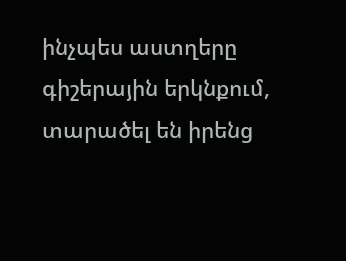ինչպես աստղերը գիշերային երկնքում, տարածել են իրենց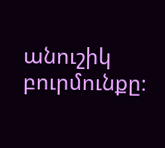անուշիկ բուրմունքը։